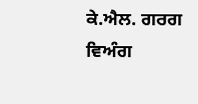ਕੇ.ਐਲ. ਗਰਗ
ਵਿਅੰਗ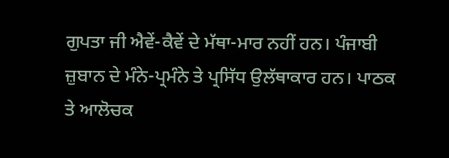ਗੁਪਤਾ ਜੀ ਐਵੇਂ-ਕੈਵੇਂ ਦੇ ਮੱਥਾ-ਮਾਰ ਨਹੀਂ ਹਨ। ਪੰਜਾਬੀ ਜ਼ੁਬਾਨ ਦੇ ਮੰਨੇ-ਪ੍ਰਮੰਨੇ ਤੇ ਪ੍ਰਸਿੱਧ ਉਲੱਥਾਕਾਰ ਹਨ। ਪਾਠਕ ਤੇ ਆਲੋਚਕ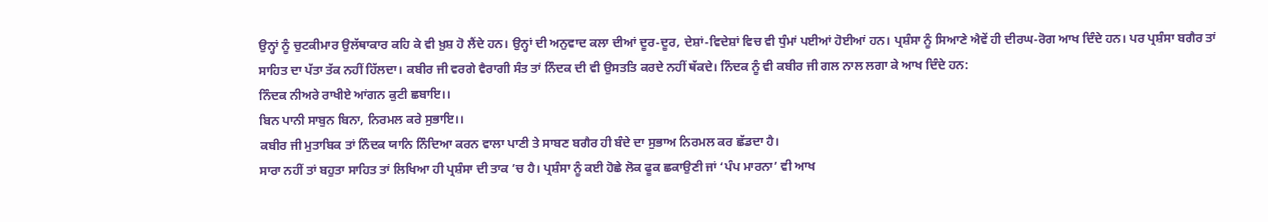ਉਨ੍ਹਾਂ ਨੂੰ ਚੁਟਕੀਮਾਰ ਉਲੱਥਾਕਾਰ ਕਹਿ ਕੇ ਵੀ ਖ਼ੁਸ਼ ਹੋ ਲੈਂਦੇ ਹਨ। ਉਨ੍ਹਾਂ ਦੀ ਅਨੁਵਾਦ ਕਲਾ ਦੀਆਂ ਦੂਰ-ਦੂਰ, ਦੇਸ਼ਾਂ-ਵਿਦੇਸ਼ਾਂ ਵਿਚ ਵੀ ਧੁੰਮਾਂ ਪਈਆਂ ਹੋਈਆਂ ਹਨ। ਪ੍ਰਸ਼ੰਸਾ ਨੂੰ ਸਿਆਣੇ ਐਵੇਂ ਹੀ ਦੀਰਘ-ਰੋਗ ਆਖ ਦਿੰਦੇ ਹਨ। ਪਰ ਪ੍ਰਸ਼ੰਸਾ ਬਗੈਰ ਤਾਂ ਸਾਹਿਤ ਦਾ ਪੱਤਾ ਤੱਕ ਨਹੀਂ ਹਿੱਲਦਾ। ਕਬੀਰ ਜੀ ਵਰਗੇ ਵੈਰਾਗੀ ਸੰਤ ਤਾਂ ਨਿੰਦਕ ਦੀ ਵੀ ਉਸਤਤਿ ਕਰਦੇ ਨਹੀਂ ਥੱਕਦੇ। ਨਿੰਦਕ ਨੂੰ ਵੀ ਕਬੀਰ ਜੀ ਗਲ ਨਾਲ ਲਗਾ ਕੇ ਆਖ ਦਿੰਦੇ ਹਨ:
ਨਿੰਦਕ ਨੀਅਰੇ ਰਾਖੀਏ ਆਂਗਨ ਕੁਟੀ ਛਬਾਇ।।
ਬਿਨ ਪਾਨੀ ਸਾਬੁਨ ਬਿਨਾ, ਨਿਰਮਲ ਕਰੇ ਸੁਭਾਇ।।
ਕਬੀਰ ਜੀ ਮੁਤਾਬਿਕ ਤਾਂ ਨਿੰਦਕ ਯਾਨਿ ਨਿੰਦਿਆ ਕਰਨ ਵਾਲਾ ਪਾਣੀ ਤੇ ਸਾਬਣ ਬਗੈਰ ਹੀ ਬੰਦੇ ਦਾ ਸੁਭਾਅ ਨਿਰਮਲ ਕਰ ਛੱਡਦਾ ਹੈ।
ਸਾਰਾ ਨਹੀਂ ਤਾਂ ਬਹੁਤਾ ਸਾਹਿਤ ਤਾਂ ਲਿਖਿਆ ਹੀ ਪ੍ਰਸ਼ੰਸਾ ਦੀ ਤਾਕ ’ਚ ਹੈ। ਪ੍ਰਸ਼ੰਸਾ ਨੂੰ ਕਈ ਹੋਛੇ ਲੋਕ ਫੂਕ ਛਕਾਉਣੀ ਜਾਂ ‘ਪੰਪ ਮਾਰਨਾ’ ਵੀ ਆਖ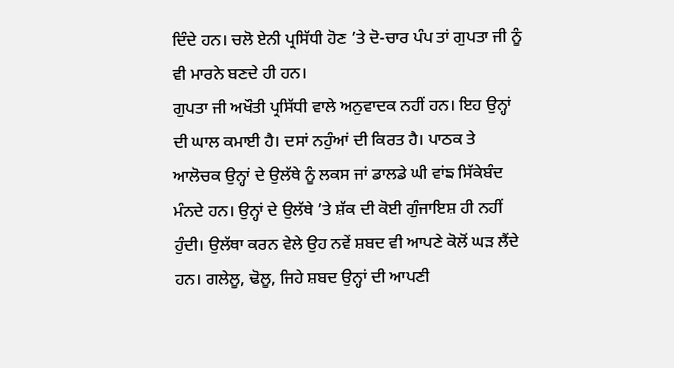ਦਿੰਦੇ ਹਨ। ਚਲੋ ਏਨੀ ਪ੍ਰਸਿੱਧੀ ਹੋਣ ’ਤੇ ਦੋ-ਚਾਰ ਪੰਪ ਤਾਂ ਗੁਪਤਾ ਜੀ ਨੂੰ ਵੀ ਮਾਰਨੇ ਬਣਦੇ ਹੀ ਹਨ।
ਗੁਪਤਾ ਜੀ ਅਖੌਤੀ ਪ੍ਰਸਿੱਧੀ ਵਾਲੇ ਅਨੁਵਾਦਕ ਨਹੀਂ ਹਨ। ਇਹ ਉਨ੍ਹਾਂ ਦੀ ਘਾਲ ਕਮਾਈ ਹੈ। ਦਸਾਂ ਨਹੁੰਆਂ ਦੀ ਕਿਰਤ ਹੈ। ਪਾਠਕ ਤੇ ਆਲੋਚਕ ਉਨ੍ਹਾਂ ਦੇ ਉਲੱਥੇ ਨੂੰ ਲਕਸ ਜਾਂ ਡਾਲਡੇ ਘੀ ਵਾਂਙ ਸਿੱਕੇਬੰਦ ਮੰਨਦੇ ਹਨ। ਉਨ੍ਹਾਂ ਦੇ ਉਲੱਥੇ ’ਤੇ ਸ਼ੱਕ ਦੀ ਕੋਈ ਗੁੰਜਾਇਸ਼ ਹੀ ਨਹੀਂ ਹੁੰਦੀ। ਉਲੱਥਾ ਕਰਨ ਵੇਲੇ ਉਹ ਨਵੇਂ ਸ਼ਬਦ ਵੀ ਆਪਣੇ ਕੋਲੋਂ ਘੜ ਲੈਂਦੇ ਹਨ। ਗਲੇਲੂ, ਢੋਲੂ, ਜਿਹੇ ਸ਼ਬਦ ਉਨ੍ਹਾਂ ਦੀ ਆਪਣੀ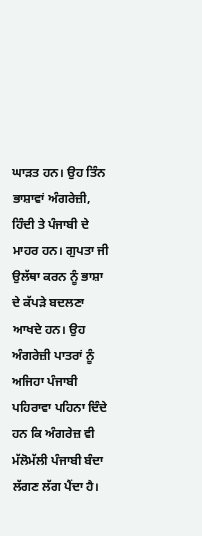ਘਾੜਤ ਹਨ। ਉਹ ਤਿੰਨ ਭਾਸ਼ਾਵਾਂ ਅੰਗਰੇਜ਼ੀ, ਹਿੰਦੀ ਤੇ ਪੰਜਾਬੀ ਦੇ ਮਾਹਰ ਹਨ। ਗੁਪਤਾ ਜੀ ਉਲੱਥਾ ਕਰਨ ਨੂੰ ਭਾਸ਼ਾ ਦੇ ਕੱਪੜੇ ਬਦਲਣਾ ਆਖਦੇ ਹਨ। ਉਹ ਅੰਗਰੇਜ਼ੀ ਪਾਤਰਾਂ ਨੂੰ ਅਜਿਹਾ ਪੰਜਾਬੀ ਪਹਿਰਾਵਾ ਪਹਿਨਾ ਦਿੰਦੇ ਹਨ ਕਿ ਅੰਗਰੇਜ਼ ਵੀ ਮੱਲੋਮੱਲੀ ਪੰਜਾਬੀ ਬੰਦਾ ਲੱਗਣ ਲੱਗ ਪੈਂਦਾ ਹੈ।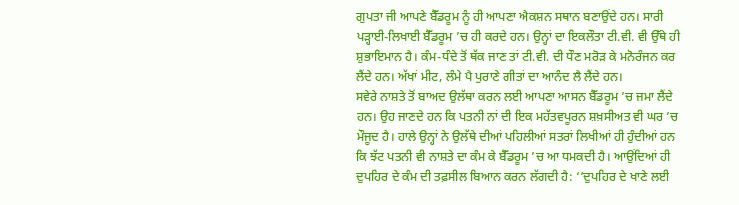ਗੁਪਤਾ ਜੀ ਆਪਣੇ ਬੈੱਡਰੂਮ ਨੂੰ ਹੀ ਆਪਣਾ ਐਕਸ਼ਨ ਸਥਾਨ ਬਣਾਉਂਦੇ ਹਨ। ਸਾਰੀ ਪੜ੍ਹਾਈ-ਲਿਖਾਈ ਬੈੱਡਰੂਮ ’ਚ ਹੀ ਕਰਦੇ ਹਨ। ਉਨ੍ਹਾਂ ਦਾ ਇਕਲੌਤਾ ਟੀ.ਵੀ. ਵੀ ਉੱਥੇ ਹੀ ਸ਼ੁਭਾਇਮਾਨ ਹੈ। ਕੰਮ-ਧੰਦੇ ਤੋਂ ਥੱਕ ਜਾਣ ਤਾਂ ਟੀ.ਵੀ. ਦੀ ਧੌਣ ਮਰੋੜ ਕੇ ਮਨੋਰੰਜਨ ਕਰ ਲੈਂਦੇ ਹਨ। ਅੱਖਾਂ ਮੀਟ, ਲੰਮੇ ਪੈ ਪੁਰਾਣੇ ਗੀਤਾਂ ਦਾ ਆਨੰਦ ਲੈ ਲੈਂਦੇ ਹਨ।
ਸਵੇਰੇ ਨਾਸ਼ਤੇ ਤੋਂ ਬਾਅਦ ਉਲੱਥਾ ਕਰਨ ਲਈ ਆਪਣਾ ਆਸਨ ਬੈੱਡਰੂਮ ’ਚ ਜਮਾ ਲੈਂਦੇ ਹਨ। ਉਹ ਜਾਣਦੇ ਹਨ ਕਿ ਪਤਨੀ ਨਾਂ ਦੀ ਇਕ ਮਹੱਤਵਪੂਰਨ ਸ਼ਖ਼ਸੀਅਤ ਵੀ ਘਰ ’ਚ ਮੌਜੂਦ ਹੈ। ਹਾਲੇ ਉਨ੍ਹਾਂ ਨੇ ਉਲੱਥੇ ਦੀਆਂ ਪਹਿਲੀਆਂ ਸਤਰਾਂ ਲਿਖੀਆਂ ਹੀ ਹੁੰਦੀਆਂ ਹਨ ਕਿ ਝੱਟ ਪਤਨੀ ਵੀ ਨਾਸ਼ਤੇ ਦਾ ਕੰਮ ਕੇ ਬੈੱਡਰੂਮ ’ਚ ਆ ਧਮਕਦੀ ਹੈ। ਆਉਂਦਿਆਂ ਹੀ ਦੁਪਹਿਰ ਦੇ ਕੰਮ ਦੀ ਤਫ਼ਸੀਲ ਬਿਆਨ ਕਰਨ ਲੱਗਦੀ ਹੈ: ‘‘ਦੁਪਹਿਰ ਦੇ ਖਾਣੇ ਲਈ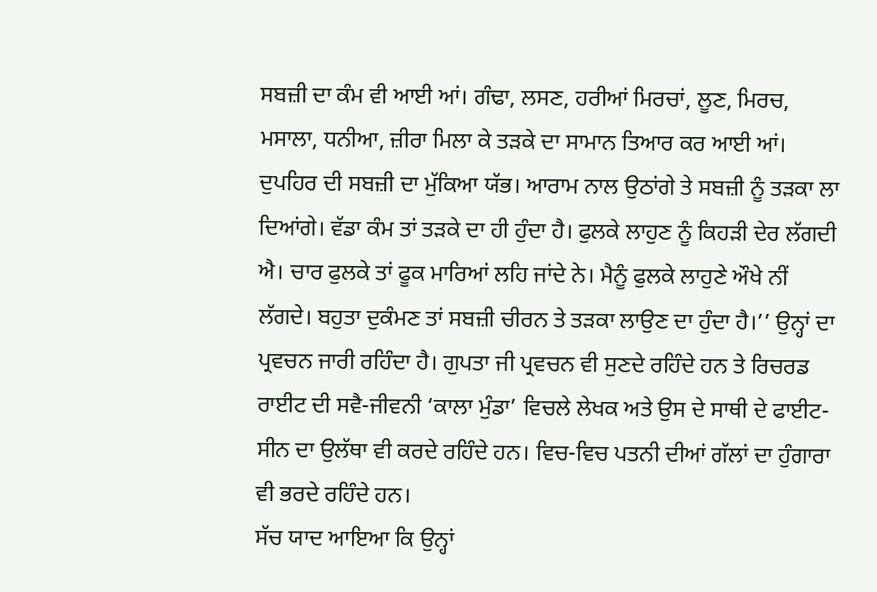ਸਬਜ਼ੀ ਦਾ ਕੰਮ ਵੀ ਆਈ ਆਂ। ਗੰਢਾ, ਲਸਣ, ਹਰੀਆਂ ਮਿਰਚਾਂ, ਲੂਣ, ਮਿਰਚ, ਮਸਾਲਾ, ਧਨੀਆ, ਜ਼ੀਰਾ ਮਿਲਾ ਕੇ ਤੜਕੇ ਦਾ ਸਾਮਾਨ ਤਿਆਰ ਕਰ ਆਈ ਆਂ। ਦੁਪਹਿਰ ਦੀ ਸਬਜ਼ੀ ਦਾ ਮੁੱਕਿਆ ਯੱਭ। ਆਰਾਮ ਨਾਲ ਉਠਾਂਗੇ ਤੇ ਸਬਜ਼ੀ ਨੂੰ ਤੜਕਾ ਲਾ ਦਿਆਂਗੇ। ਵੱਡਾ ਕੰਮ ਤਾਂ ਤੜਕੇ ਦਾ ਹੀ ਹੁੰਦਾ ਹੈ। ਫੁਲਕੇ ਲਾਹੁਣ ਨੂੰ ਕਿਹੜੀ ਦੇਰ ਲੱਗਦੀ ਐ। ਚਾਰ ਫੁਲਕੇ ਤਾਂ ਫੂਕ ਮਾਰਿਆਂ ਲਹਿ ਜਾਂਦੇ ਨੇ। ਮੈਨੂੰ ਫੁਲਕੇ ਲਾਹੁਣੇ ਔਖੇ ਨੀਂ ਲੱਗਦੇ। ਬਹੁਤਾ ਦੁਕੰਮਣ ਤਾਂ ਸਬਜ਼ੀ ਚੀਰਨ ਤੇ ਤੜਕਾ ਲਾਉਣ ਦਾ ਹੁੰਦਾ ਹੈ।’’ ਉਨ੍ਹਾਂ ਦਾ ਪ੍ਰਵਚਨ ਜਾਰੀ ਰਹਿੰਦਾ ਹੈ। ਗੁਪਤਾ ਜੀ ਪ੍ਰਵਚਨ ਵੀ ਸੁਣਦੇ ਰਹਿੰਦੇ ਹਨ ਤੇ ਰਿਚਰਡ ਰਾਈਟ ਦੀ ਸਵੈ-ਜੀਵਨੀ ‘ਕਾਲਾ ਮੁੰਡਾ’ ਵਿਚਲੇ ਲੇਖਕ ਅਤੇ ਉਸ ਦੇ ਸਾਥੀ ਦੇ ਫਾਈਟ-ਸੀਨ ਦਾ ਉਲੱਥਾ ਵੀ ਕਰਦੇ ਰਹਿੰਦੇ ਹਨ। ਵਿਚ-ਵਿਚ ਪਤਨੀ ਦੀਆਂ ਗੱਲਾਂ ਦਾ ਹੁੰਗਾਰਾ ਵੀ ਭਰਦੇ ਰਹਿੰਦੇ ਹਨ।
ਸੱਚ ਯਾਦ ਆਇਆ ਕਿ ਉਨ੍ਹਾਂ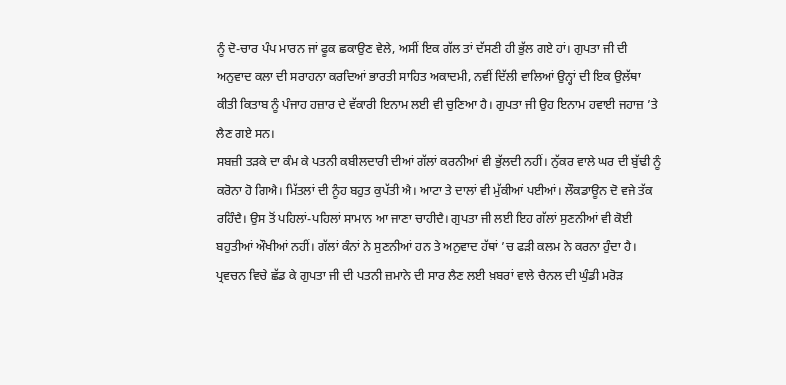ਨੂੰ ਦੋ-ਚਾਰ ਪੰਪ ਮਾਰਨ ਜਾਂ ਫੂਕ ਛਕਾਉਣ ਵੇਲੇ, ਅਸੀਂ ਇਕ ਗੱਲ ਤਾਂ ਦੱਸਣੀ ਹੀ ਭੁੱਲ ਗਏ ਹਾਂ। ਗੁਪਤਾ ਜੀ ਦੀ ਅਨੁਵਾਦ ਕਲਾ ਦੀ ਸਰਾਹਨਾ ਕਰਦਿਆਂ ਭਾਰਤੀ ਸਾਹਿਤ ਅਕਾਦਮੀ, ਨਵੀਂ ਦਿੱਲੀ ਵਾਲਿਆਂ ਉਨ੍ਹਾਂ ਦੀ ਇਕ ਉਲੱਥਾ ਕੀਤੀ ਕਿਤਾਬ ਨੂੰ ਪੰਜਾਹ ਹਜ਼ਾਰ ਦੇ ਵੱਕਾਰੀ ਇਨਾਮ ਲਈ ਵੀ ਚੁਣਿਆ ਹੈ। ਗੁਪਤਾ ਜੀ ਉਹ ਇਨਾਮ ਹਵਾਈ ਜਹਾਜ਼ ’ਤੇ ਲੈਣ ਗਏ ਸਨ।
ਸਬਜ਼ੀ ਤੜਕੇ ਦਾ ਕੰਮ ਕੇ ਪਤਨੀ ਕਬੀਲਦਾਰੀ ਦੀਆਂ ਗੱਲਾਂ ਕਰਨੀਆਂ ਵੀ ਭੁੱਲਦੀ ਨਹੀਂ। ਨੁੱਕਰ ਵਾਲੇ ਘਰ ਦੀ ਬੁੱਢੀ ਨੂੰ ਕਰੋਨਾ ਹੋ ਗਿਐ। ਮਿੱਤਲਾਂ ਦੀ ਨੂੰਹ ਬਹੁਤ ਕੁਪੱਤੀ ਐ। ਆਟਾ ਤੇ ਦਾਲਾਂ ਵੀ ਮੁੱਕੀਆਂ ਪਈਆਂ। ਲੌਕਡਾਊਨ ਦੋ ਵਜੇ ਤੱਕ ਰਹਿੰਦੈ। ਉਸ ਤੋਂ ਪਹਿਲਾਂ-ਪਹਿਲਾਂ ਸਾਮਾਨ ਆ ਜਾਣਾ ਚਾਹੀਦੈ। ਗੁਪਤਾ ਜੀ ਲਈ ਇਹ ਗੱਲਾਂ ਸੁਣਨੀਆਂ ਵੀ ਕੋਈ ਬਹੁਤੀਆਂ ਔਖੀਆਂ ਨਹੀਂ। ਗੱਲਾਂ ਕੰਨਾਂ ਨੇ ਸੁਣਨੀਆਂ ਹਨ ਤੇ ਅਨੁਵਾਦ ਹੱਥਾਂ ’ਚ ਫੜੀ ਕਲਮ ਨੇ ਕਰਨਾ ਹੁੰਦਾ ਹੈ। ਪ੍ਰਵਚਨ ਵਿਚੇ ਛੱਡ ਕੇ ਗੁਪਤਾ ਜੀ ਦੀ ਪਤਨੀ ਜ਼ਮਾਨੇ ਦੀ ਸਾਰ ਲੈਣ ਲਈ ਖ਼ਬਰਾਂ ਵਾਲੇ ਚੈਨਲ ਦੀ ਘੁੰਡੀ ਮਰੋੜ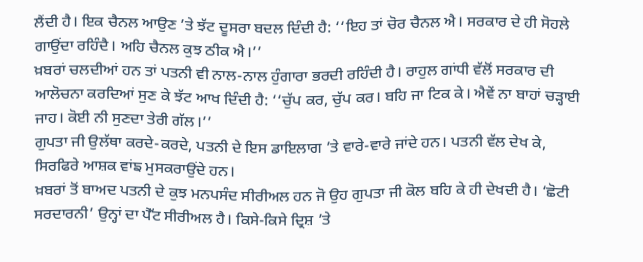ਲੈਂਦੀ ਹੈ। ਇਕ ਚੈਨਲ ਆਉਣ ’ਤੇ ਝੱਟ ਦੂਸਰਾ ਬਦਲ ਦਿੰਦੀ ਹੈ: ‘‘ਇਹ ਤਾਂ ਚੋਰ ਚੈਨਲ ਐ। ਸਰਕਾਰ ਦੇ ਹੀ ਸੋਹਲੇ ਗਾਉਂਦਾ ਰਹਿੰਦੈ। ਅਹਿ ਚੈਨਲ ਕੁਝ ਠੀਕ ਐ।’’
ਖ਼ਬਰਾਂ ਚਲਦੀਆਂ ਹਨ ਤਾਂ ਪਤਨੀ ਵੀ ਨਾਲ-ਨਾਲ ਹੁੰਗਾਰਾ ਭਰਦੀ ਰਹਿੰਦੀ ਹੈ। ਰਾਹੁਲ ਗਾਂਧੀ ਵੱਲੋਂ ਸਰਕਾਰ ਦੀ ਆਲੋਚਨਾ ਕਰਦਿਆਂ ਸੁਣ ਕੇ ਝੱਟ ਆਖ ਦਿੰਦੀ ਹੈ: ‘‘ਚੁੱਪ ਕਰ, ਚੁੱਪ ਕਰ। ਬਹਿ ਜਾ ਟਿਕ ਕੇ। ਐਵੇਂ ਨਾ ਬਾਹਾਂ ਚੜ੍ਹਾਈ ਜਾਹ। ਕੋਈ ਨੀ ਸੁਣਦਾ ਤੇਰੀ ਗੱਲ।’’
ਗੁਪਤਾ ਜੀ ਉਲੱਥਾ ਕਰਦੇ-ਕਰਦੇ, ਪਤਨੀ ਦੇ ਇਸ ਡਾਇਲਾਗ ’ਤੇ ਵਾਰੇ-ਵਾਰੇ ਜਾਂਦੇ ਹਨ। ਪਤਨੀ ਵੱਲ ਦੇਖ ਕੇ, ਸਿਰਫਿਰੇ ਆਸ਼ਕ ਵਾਂਙ ਮੁਸਕਰਾਉਂਦੇ ਹਨ।
ਖ਼ਬਰਾਂ ਤੋਂ ਬਾਅਦ ਪਤਨੀ ਦੇ ਕੁਝ ਮਨਪਸੰਦ ਸੀਰੀਅਲ ਹਨ ਜੋ ਉਹ ਗੁਪਤਾ ਜੀ ਕੋਲ ਬਹਿ ਕੇ ਹੀ ਦੇਖਦੀ ਹੈ। ‘ਛੋਟੀ ਸਰਦਾਰਨੀ’ ਉਨ੍ਹਾਂ ਦਾ ਪੈੱਟ ਸੀਰੀਅਲ ਹੈ। ਕਿਸੇ-ਕਿਸੇ ਦ੍ਰਿਸ਼ ’ਤੇ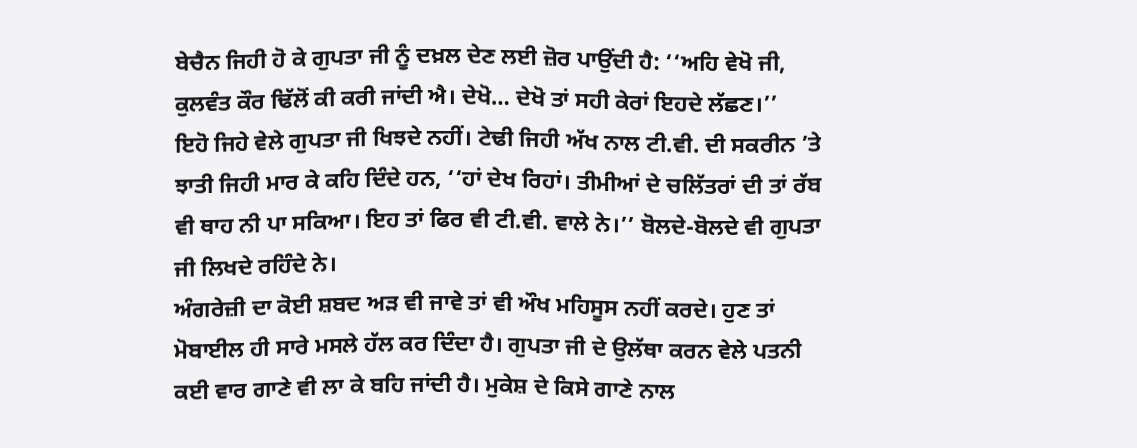ਬੇਚੈਨ ਜਿਹੀ ਹੋ ਕੇ ਗੁਪਤਾ ਜੀ ਨੂੰ ਦਖ਼ਲ ਦੇਣ ਲਈ ਜ਼ੋਰ ਪਾਉਂਦੀ ਹੈ: ‘‘ਅਹਿ ਵੇਖੋ ਜੀ, ਕੁਲਵੰਤ ਕੌਰ ਢਿੱਲੋਂ ਕੀ ਕਰੀ ਜਾਂਦੀ ਐ। ਦੇਖੋ… ਦੇਖੋ ਤਾਂ ਸਹੀ ਕੇਰਾਂ ਇਹਦੇ ਲੱਛਣ।’’
ਇਹੋ ਜਿਹੇ ਵੇਲੇ ਗੁਪਤਾ ਜੀ ਖਿਝਦੇ ਨਹੀਂ। ਟੇਢੀ ਜਿਹੀ ਅੱਖ ਨਾਲ ਟੀ.ਵੀ. ਦੀ ਸਕਰੀਨ ’ਤੇ ਝਾਤੀ ਜਿਹੀ ਮਾਰ ਕੇ ਕਹਿ ਦਿੰਦੇ ਹਨ, ‘‘ਹਾਂ ਦੇਖ ਰਿਹਾਂ। ਤੀਮੀਆਂ ਦੇ ਚਲਿੱਤਰਾਂ ਦੀ ਤਾਂ ਰੱਬ ਵੀ ਥਾਹ ਨੀ ਪਾ ਸਕਿਆ। ਇਹ ਤਾਂ ਫਿਰ ਵੀ ਟੀ.ਵੀ. ਵਾਲੇ ਨੇ।’’ ਬੋਲਦੇ-ਬੋਲਦੇ ਵੀ ਗੁਪਤਾ ਜੀ ਲਿਖਦੇ ਰਹਿੰਦੇ ਨੇ।
ਅੰਗਰੇਜ਼ੀ ਦਾ ਕੋਈ ਸ਼ਬਦ ਅੜ ਵੀ ਜਾਵੇ ਤਾਂ ਵੀ ਔਖ ਮਹਿਸੂਸ ਨਹੀਂ ਕਰਦੇ। ਹੁਣ ਤਾਂ ਮੋਬਾਈਲ ਹੀ ਸਾਰੇ ਮਸਲੇ ਹੱਲ ਕਰ ਦਿੰਦਾ ਹੈ। ਗੁਪਤਾ ਜੀ ਦੇ ਉਲੱਥਾ ਕਰਨ ਵੇਲੇ ਪਤਨੀ ਕਈ ਵਾਰ ਗਾਣੇ ਵੀ ਲਾ ਕੇ ਬਹਿ ਜਾਂਦੀ ਹੈ। ਮੁਕੇਸ਼ ਦੇ ਕਿਸੇ ਗਾਣੇ ਨਾਲ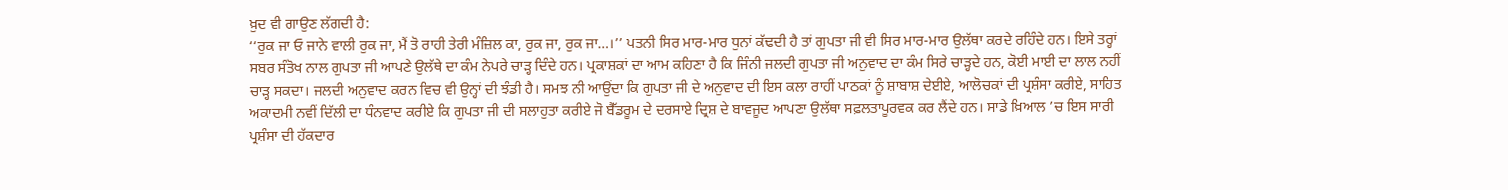ਖ਼ੁਦ ਵੀ ਗਾਉਣ ਲੱਗਦੀ ਹੈ:
‘‘ਰੁਕ ਜਾ ਓ ਜਾਨੇ ਵਾਲੀ ਰੁਕ ਜਾ, ਮੈਂ ਤੋ ਰਾਹੀ ਤੇਰੀ ਮੰਜ਼ਿਲ ਕਾ, ਰੁਕ ਜਾ, ਰੁਕ ਜਾ…।’’ ਪਤਨੀ ਸਿਰ ਮਾਰ-ਮਾਰ ਧੁਨਾਂ ਕੱਢਦੀ ਹੈ ਤਾਂ ਗੁਪਤਾ ਜੀ ਵੀ ਸਿਰ ਮਾਰ-ਮਾਰ ਉਲੱਥਾ ਕਰਦੇ ਰਹਿੰਦੇ ਹਨ। ਇਸੇ ਤਰ੍ਹਾਂ ਸਬਰ ਸੰਤੋਖ ਨਾਲ ਗੁਪਤਾ ਜੀ ਆਪਣੇ ਉਲੱਥੇ ਦਾ ਕੰਮ ਨੇਪਰੇ ਚਾੜ੍ਹ ਦਿੰਦੇ ਹਨ। ਪ੍ਰਕਾਸ਼ਕਾਂ ਦਾ ਆਮ ਕਹਿਣਾ ਹੈ ਕਿ ਜਿੰਨੀ ਜਲਦੀ ਗੁਪਤਾ ਜੀ ਅਨੁਵਾਦ ਦਾ ਕੰਮ ਸਿਰੇ ਚਾੜ੍ਹਦੇ ਹਨ, ਕੋਈ ਮਾਈ ਦਾ ਲਾਲ ਨਹੀਂ ਚਾੜ੍ਹ ਸਕਦਾ। ਜਲਦੀ ਅਨੁਵਾਦ ਕਰਨ ਵਿਚ ਵੀ ਉਨ੍ਹਾਂ ਦੀ ਝੰਡੀ ਹੈ। ਸਮਝ ਨੀ ਆਉਂਦਾ ਕਿ ਗੁਪਤਾ ਜੀ ਦੇ ਅਨੁਵਾਦ ਦੀ ਇਸ ਕਲਾ ਰਾਹੀਂ ਪਾਠਕਾਂ ਨੂੰ ਸ਼ਾਬਾਸ਼ ਦੇਈਏ, ਆਲੋਚਕਾਂ ਦੀ ਪ੍ਰਸ਼ੰਸਾ ਕਰੀਏ, ਸਾਹਿਤ ਅਕਾਦਮੀ ਨਵੀਂ ਦਿੱਲੀ ਦਾ ਧੰਨਵਾਦ ਕਰੀਏ ਕਿ ਗੁਪਤਾ ਜੀ ਦੀ ਸਲਾਹੁਤਾ ਕਰੀਏ ਜੋ ਬੈੱਡਰੂਮ ਦੇ ਦਰਸਾਏ ਦ੍ਰਿਸ਼ ਦੇ ਬਾਵਜੂਦ ਆਪਣਾ ਉਲੱਥਾ ਸਫ਼ਲਤਾਪੂਰਵਕ ਕਰ ਲੈਂਦੇ ਹਨ। ਸਾਡੇ ਖ਼ਿਆਲ ’ਚ ਇਸ ਸਾਰੀ ਪ੍ਰਸ਼ੰਸਾ ਦੀ ਹੱਕਦਾਰ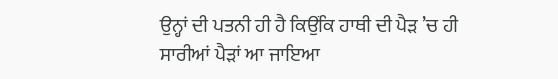ਉਨ੍ਹਾਂ ਦੀ ਪਤਨੀ ਹੀ ਹੈ ਕਿਉਂਕਿ ਹਾਥੀ ਦੀ ਪੈੜ ’ਚ ਹੀ ਸਾਰੀਆਂ ਪੈੜਾਂ ਆ ਜਾਇਆ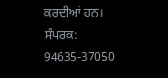ਕਰਦੀਆਂ ਹਨ।
ਸੰਪਰਕ: 94635-37050